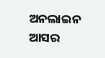ଅନଲାଇନ ଆସର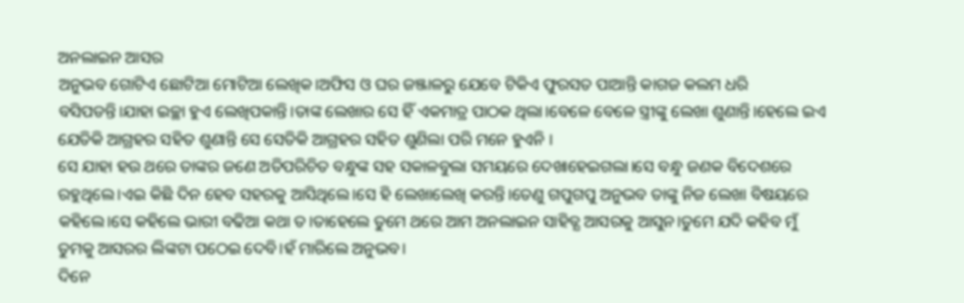ଅନଲାଇନ ଆସର
ଅନୁଭବ ଗୋଟିଏ ଛୋଟିଆ ମୋଟିଆ ଲେଖିକ।ଅଫିସ ଓ ଘର ଜଞ୍ଜାଳରୁ ଯେବେ ଟିକିଏ ଫୁରସତ ପାଆନ୍ତି କାଗଜ କଲମ ଧରି ବସିପଡନ୍ତି।ଯାହା ଇଚ୍ଛା ହୁଏ ଲେଖିପକାନ୍ତି।ତାଙ୍କ ଲେଖାର ସେ ହିଁ ଏକମାତ୍ର ପାଠକ ଥିଲା।ବେଳେ ବେଳେ ସ୍ତ୍ରୀଙ୍କୁ ଲେଖା ଶୁଣାନ୍ତି।ହେଲେ ଇଏ ଯେତିକି ଆଗ୍ରହର ସହିତ ଶୁଣାନ୍ତି ସେ ସେତିକି ଆଗ୍ରହର ସହିତ ଶୁଣିଲା ପରି ମନେ ହୁଏନି ।
ସେ ଯାହା ହଉ ଥରେ ତାଙ୍କର ଜଣେ ଅତିପରିଚିତ ବନ୍ଧୁଙ୍କ ସହ ସକାଳବୁଲା ସମୟରେ ଦେଖାହେଇଗଲା।ସେ ବନ୍ଧୁ ଜଣକ ବିଦେଶରେ ରହୁଥିଲେ।ଏଇ କିଛି ଦିନ ହେବ ସହରକୁ ଆସିଥିଲେ।ସେ ହି ଲେଖାଲେଖି କରନ୍ତି।ତେଣୁ ଗପୁଗପୁ ଅନୁଭବ ତାଙ୍କୁ ନିଜ ଲେଖା ବିଷୟରେ କହିଲେ।ସେ କହିଲେ ଭାରୀ ବଢିଆ କଥା ତ।ତାହେଲେ ତୁମେ ଥରେ ଆମ ଅନଲାଇନ ସାହିତ୍ଯ ଆସରକୁ ଆସୁନ।ତୁମେ ଯଦି କହିବ ମୁଁ ତୁମକୁ ଆସରର ଲିଙ୍କଟା ପଠେଇ ଦେବି।ହଁ ମାରିଲେ ଅନୁଭବ।
ଦିନେ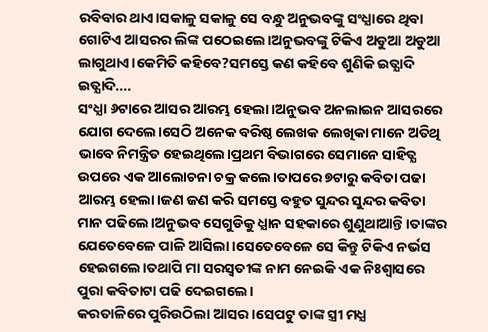ରବିବାର ଥାଏ।ସକାଳୁ ସକାଳୁ ସେ ବନ୍ଧୁ ଅନୁଭବଙ୍କୁ ସଂଧ୍ଯାରେ ଥିବା ଗୋଟିଏ ଆସରର ଲିଙ୍କ ପଠେଇଲେ।ଅନୁଭବଙ୍କୁ ଟିକିଏ ଅଡୁଆ ଅଡୁଆ ଲାଗୁଥାଏ।କେମିତି କହିବେ?ସମସ୍ତେ କଣ କହିବେ ଶୁଣିକି ଇତ୍ଯାଦି ଇତ୍ଯାଦି....
ସଂଧ୍ଯା ୬ଟାରେ ଆସର ଆରମ୍ଭ ହେଲା।ଅନୁଭବ ଅନଲାଇନ ଆସରରେ ଯୋଗ ଦେଲେ।ସେଠି ଅନେକ ବରିଷ୍ଠ ଲେଖକ ଲେଖିକା ମାନେ ଅତିଥି ଭାବେ ନିମନ୍ତ୍ରିତ ହେଇଥିଲେ।ପ୍ରଥମ ବିଭାଗରେ ସେମାନେ ସାହିତ୍ଯ ଉପରେ ଏକ ଆଲୋଚନା ଚକ୍ର କଲେ।ତାପରେ ୭ଟାରୁ କବିତା ପଢା ଆରମ୍ଭ ହେଲା।ଜଣ ଜଣ କରି ସମସ୍ତେ ବହୁତ ସୁନ୍ଦର ସୁନ୍ଦର କବିତା ମାନ ପଢିଲେ।ଅନୁଭବ ସେଗୁଡିକୁ ଧ୍ଯାନ ସହକାରେ ଶୁଣୁଥାଆନ୍ତି।ତାଙ୍କର ଯେତେବେଳେ ପାଳି ଆସିଲା।ସେତେବେଳେ ସେ କିନ୍ତୁ ଟିକିଏ ନର୍ଭସ ହେଇଗଲେ।ତଥାପି ମା ସରସ୍ବତୀଙ୍କ ନାମ ନେଇକି ଏକ ନିଃଶ୍ବାସରେ ପୁରା କବିତାଟା ପଢି ଦେଇଗଲେ।
କରତାଳିରେ ପୁରିଉଠିଲା ଆସର।ସେପଟୁ ତାଙ୍କ ସ୍ତ୍ରୀ ମଧ୍ଯ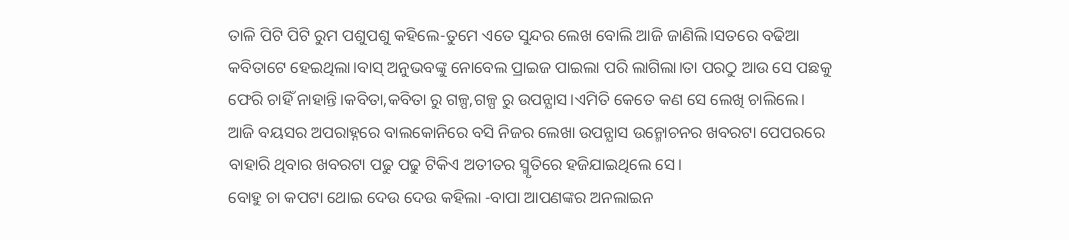ତାଳି ପିଟି ପିଟି ରୁମ ପଶୁପଶୁ କହିଲେ-ତୁମେ ଏତେ ସୁନ୍ଦର ଲେଖ ବୋଲି ଆଜି ଜାଣିଲି।ସତରେ ବଢିଆ କବିତାଟେ ହେଇଥିଲା।ବାସ୍ ଅନୁଭବଙ୍କୁ ନୋବେଲ ପ୍ରାଇଜ ପାଇଲା ପରି ଲାଗିଲା।ତା ପରଠୁ ଆଉ ସେ ପଛକୁ ଫେରି ଚାହିଁ ନାହାନ୍ତି।କବିତା,କବିତା ରୁ ଗଳ୍ପ,ଗଳ୍ପ ରୁ ଉପନ୍ଯାସ।ଏମିତି କେତେ କଣ ସେ ଲେଖି ଚାଲିଲେ।
ଆଜି ବୟସର ଅପରାହ୍ନରେ ବାଲକୋନିରେ ବସି ନିଜର ଲେଖା ଉପନ୍ଯାସ ଉନ୍ମୋଚନର ଖବରଟା ପେପରରେ ବାହାରି ଥିବାର ଖବରଟା ପଢୁ ପଢୁ ଟିକିଏ ଅତୀତର ସ୍ମୃତିରେ ହଜିଯାଇଥିଲେ ସେ।
ବୋହୁ ଚା କପଟା ଥୋଇ ଦେଉ ଦେଉ କହିଲା -ବାପା ଆପଣଙ୍କର ଅନଲାଇନ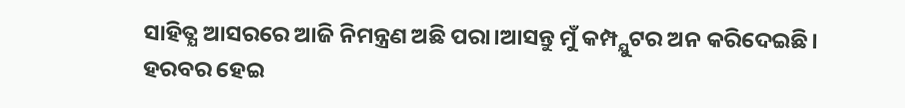ସାହିତ୍ଯ ଆସରରେ ଆଜି ନିମନ୍ତ୍ରଣ ଅଛି ପରା।ଆସନ୍ତୁ ମୁଁ କମ୍ପ୍ଯୁଟର ଅନ କରିଦେଇଛି।
ହରବର ହେଇ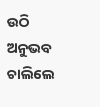ଉଠି ଅନୁଭବ ଚାଲିଲେ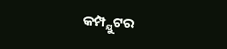କମ୍ପ୍ଯୁଟର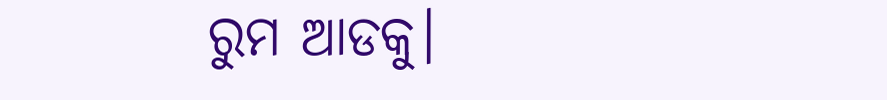ରୁମ ଆଡକୁ।